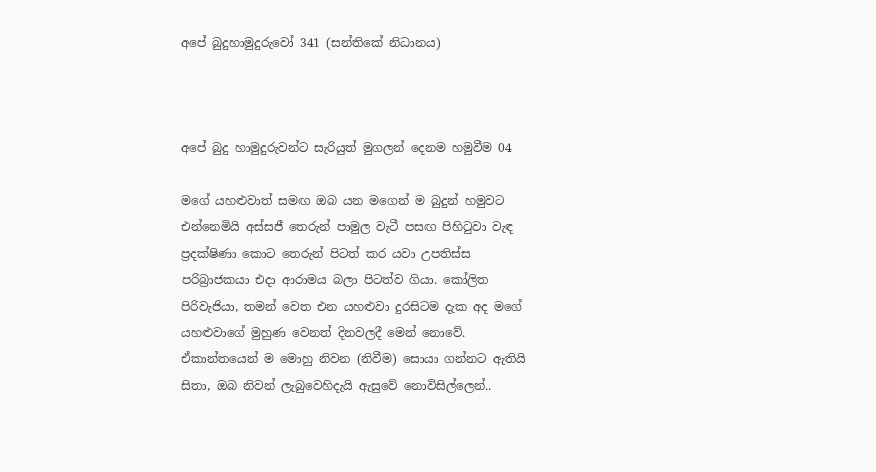අපේ බුදුහාමුදුරුවෝ 341 (සන්තිකේ නිධානය)



අපේ බුදු හාමුදුරුවන්ට සැරියුත් මුගලන් දෙනම හමුවීම 04

මගේ යහළුවාත් සමඟ ඔබ යන මගෙන් ම බුදුන් හමුවට එන්නෙමියි අස්සජී තෙරුන් පාමුල වැටී පසඟ පිහිටුවා වැඳ ප්‍රදක්ෂිණා කොට තෙරුන් පිටත් කර යවා උපතිස්ස පරිබ්‍රාජකයා එදා ආරාමය බලා පිටත්ව ගියා. කෝලිත පිරිවැජියා, තමන් වෙත එන යහළුවා දුරසිටම දැක අද මගේ යහළුවාගේ මුහුණ වෙනත් දිනවලදී මෙන් නොවේ. ඒකාන්තයෙන් ම මොහු නිවන (නිවීම) සොයා ගන්නට ඇතියි සිතා, ඔබ නිවන් ලැබුවෙහිදැයි ඇසුවේ නොවිසිල්ලෙන්..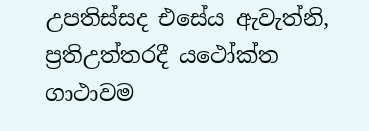උපතිස්සද එසේය ඇවැත්නි, ප්‍රතිඋත්තරදී යථෝක්ත ගාථාවම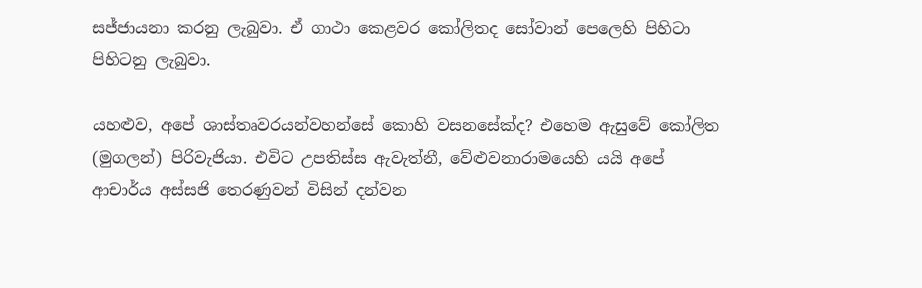සජ්ජායනා කරනු ලැබුවා. ඒ ගාථා කෙළවර කෝලිතද සෝවාන් පෙලෙහි පිහිටා පිහිටනු ලැබුවා.

යහළුව, අපේ ශාස්තෘවරයන්වහන්සේ කොහි වසනසේක්ද? එහෙම ඇසුවේ කෝලිත (මුගලන්) පිරිවැජියා. එවිට උපතිස්ස ඇවැත්නී, වේළුවනාරාමයෙහි යයි අපේ ආචාර්ය අස්සජි තෙරණුවන් විසින් දන්වන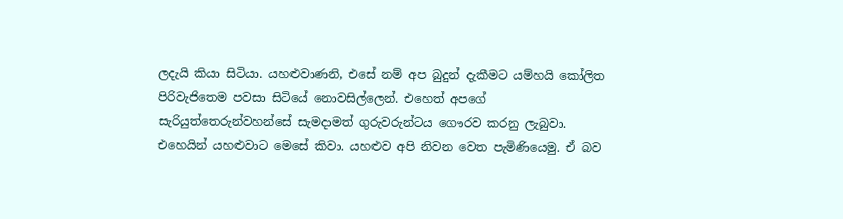ලදැයි කියා සිටියා. යහළුවාණනි, එසේ නම් අප බුදුන් දැකීමට යම්හයි කෝලිත පිරිවැජිතෙම පවසා සිටියේ නොවසිල්ලෙන්. එහෙත් අපගේ සැරියුත්තෙරුන්වහන්සේ සැමදාමත් ගුරුවරුන්ටය ගෞරව කරනු ලැබුවා. එහෙයින් යහළුවාට මෙසේ කිවා. යහළුව අපි නිවන වෙත පැමිණියෙමු. ඒ බව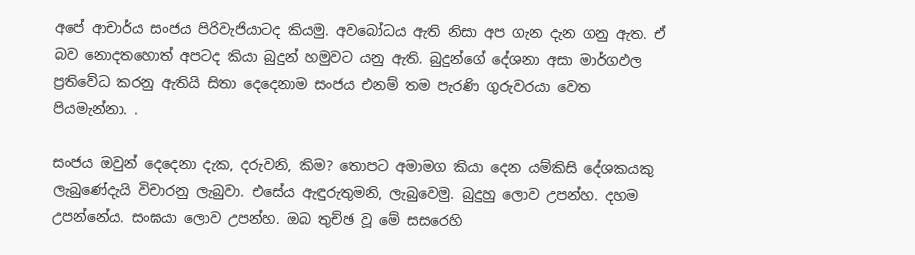අපේ ආචාර්ය සංජය පිරිවැජියාටද කියමු. අවබෝධය ඇති නිසා අප ගැන දැන ගනු ඇත. ඒ බව නොදතහොත් අපටද කියා බුදුන් හමුවට යනු ඇති. බුදුන්ගේ දේශනා අසා මාර්ගඵල ප්‍රතිවේධ කරනු ඇතියි සිතා දෙදෙනාම සංජය එනම් තම පැරණි ගුරුවරයා වෙත පියමැන්නා. .

සංජය ඔවුන් දෙදෙනා දැක, දරුවනි, කිම? තොපට අමාමග කියා දෙන යම්කිසි දේශකයකු ලැබුණේදැයි විචාරනු ලැබුවා. එසේය ඇඳුරුතුමනි, ලැබුවෙමු. බුදුහු ලොව උපන්හ. දහම උපන්නේය. සංඝයා ලොව උපන්හ. ඔබ තුච්ඡ වූ මේ සසරෙහි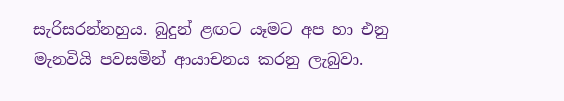සැරිසරන්නහුය. බුදුන් ළඟට යෑමට අප හා එනු මැනවියි පවසමින් ආයාචනය කරනු ලැබුවා.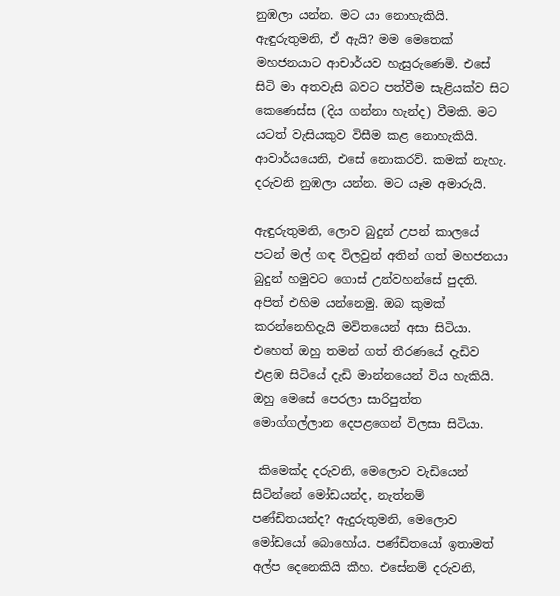නුඹලා යන්න. මට යා නොහැකියි. ඇඳුරුතුමනි, ඒ ඇයි? මම මෙතෙක් මහජනයාට ආචාර්යව හැසුරුණෙමි. එසේ සිටි මා අතවැසි බවට පත්වීම සැළියක්ව සිට කෙණෙස්ස (දිය ගන්නා හැන්ද) වීමකි. මට යටත් වැසියකුව විසීම කළ නොහැකියි. ආවාර්යයෙනි, එසේ නොකරව්. කමක් නැහැ. දරුවනි නුඹලා යන්න. මට යෑම අමාරුයි.

ඇඳුරුතුමනි, ලොව බුදුන් උපන් කාලයේ පටන් මල් ගඳ විලවුන් අතින් ගත් මහජනයා බුදුන් හමුවට ගොස් උන්වහන්සේ පුදති. අපිත් එහිම යන්නෙමු. ඔබ කුමක් කරන්නෙහිදැයි මවිතයෙන් අසා සිටියා. එහෙත් ඔහු තමන් ගත් තීරණයේ දැඩිව එළඹ සිටියේ දැඩි මාන්නයෙන් විය හැකියි. ඔහු මෙසේ පෙරලා සාරිපුත්ත මොග්ගල්ලාන දෙපළගෙන් විලසා සිටියා.

 කිමෙක්ද දරුවනි, මෙලොව වැඩියෙන් සිටින්නේ මෝඩයන්ද, නැත්නම් පණ්ඩිතයන්ද? ඇදුරුතුමනි, මෙලොව මෝඩයෝ බොහෝය. පණ්ඩිතයෝ ඉතාමත් අල්ප දෙනෙකියි කීහ. එසේනම් දරුවනි,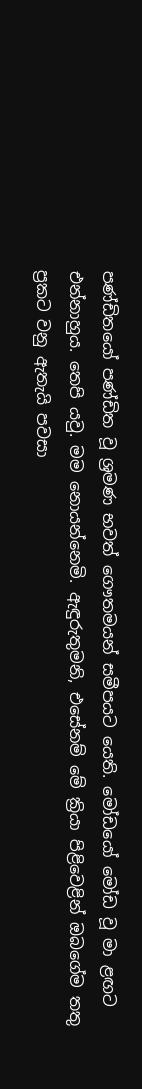පණ්ඩිතයෝ පණ්ඩිත වූ ශ්‍රමණ භවත් ගෞතමයන් සමීපයට යෙති. මෝඩයෝ මෝඩ වූ මා ළඟට එන්නාහුය. තෙපි යවු. මම නොයන්නෙමි. ඇඳුරුතුමනි, එසේනම් මේ ක්‍රියා පිළිවෙළින් ඔබගේම තතු ප්‍රකට වනු ඇතැයි පවසා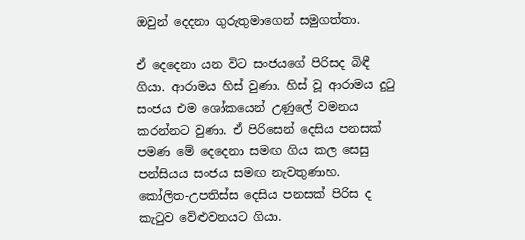ඔවුන් දෙදනා ගුරුතුමාගෙන් සමුගත්තා.

ඒ දෙදෙනා යන විට සංජයගේ පිරිසද බිඳී ගියා. ආරාමය හිස් වුණා. හිස් වූ ආරාමය දුටු සංජය එම ශෝකයෙන් උණුලේ වමනය කරන්නට වුණා. ඒ පිරිසෙන් දෙසිය පනසක් පමණ මේ දෙදෙනා සමඟ ගිය කල සෙසු පන්සියය සංජය සමඟ නැවතුණාහ. කෝලිත-උපතිස්ස දෙසිය පනසක් පිරිස ද කැටුව වේළුවනයට ගියා.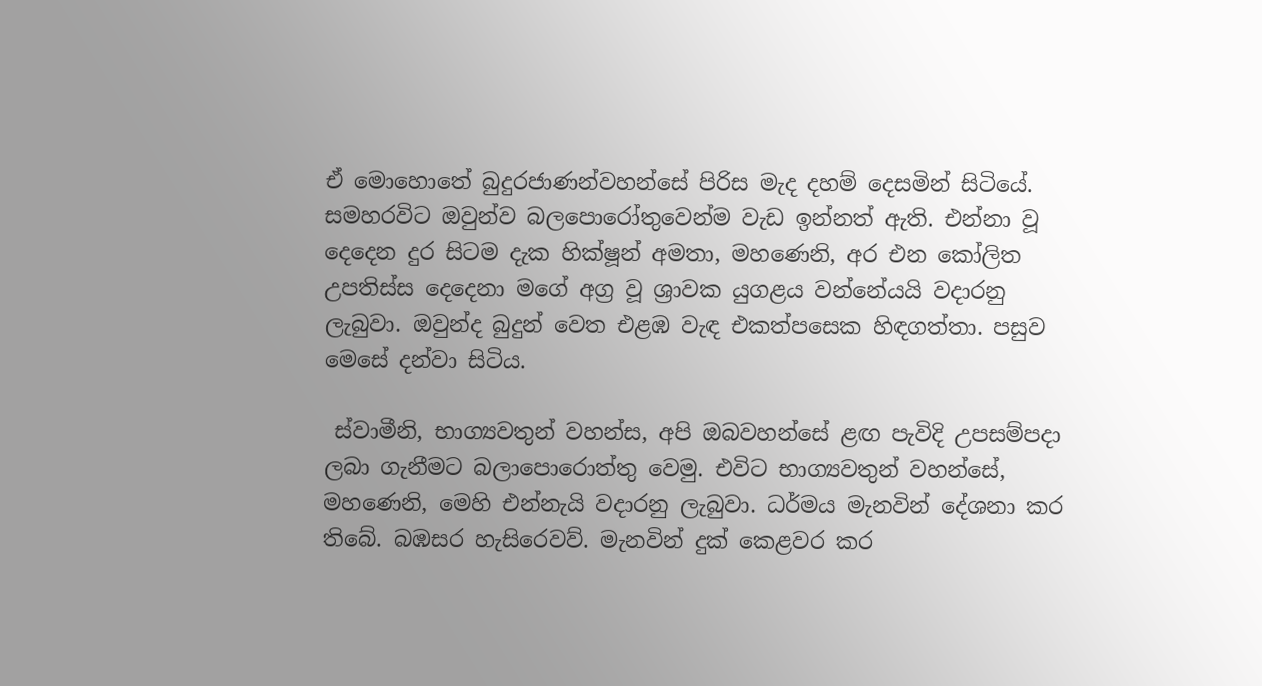ඒ මොහොතේ බුදුරජාණන්වහන්සේ පිරිස මැද දහම් දෙසමින් සිටියේ. සමහරවිට ඔවුන්ව බලපොරෝතුවෙන්ම වැඩ ඉන්නත් ඇති. එන්නා වූ දෙදෙන දුර සිටම දැක හික්ෂූන් අමතා, මහණෙනි, අර එන කෝලිත උපතිස්ස දෙදෙනා මගේ අග්‍ර වූ ශ්‍රාවක යුගළය වන්නේයයි වදාරනු ලැබුවා. ඔවුන්ද බුදුන් වෙත එළඹ වැඳ එකත්පසෙක හිඳගත්තා. පසුව මෙසේ දන්වා සිටිය.

 ස්වාමීනි, භාග්‍යවතුන් වහන්ස, අපි ඔබවහන්සේ ළඟ පැවිදි උපසම්පදා ලබා ගැනීමට බලාපොරොත්තු වෙමු. එවිට භාග්‍යවතුන් වහන්සේ, මහණෙනි, මෙහි එන්නැයි වදාරනු ලැබුවා. ධර්මය මැනවින් දේශනා කර තිබේ. බඹසර හැසිරෙවව්. මැනවින් දුක් කෙළවර කර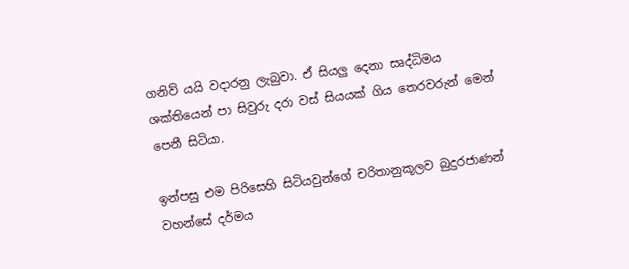ගනිව් යයි වදාරනු ලැබුවා. ඒ සියලු දෙනා සෘද්ධිමය ශක්තියෙන් පා සිවුරු දරා වස් සියයක් ගිය තෙරවරුන් මෙන් පෙනී සිටියා.

ඉන්පසු එම පිරිසෙහි සිටියවුන්ගේ චරිතානුකූලව බුදුරජාණන් වහන්සේ දර්මය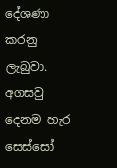දේශණා කරනු ලැබුවා. අගසවු දෙනම හැර සෙස්සෝ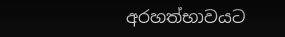අරහත්භාවයට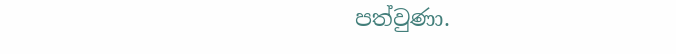පත්වුණා.